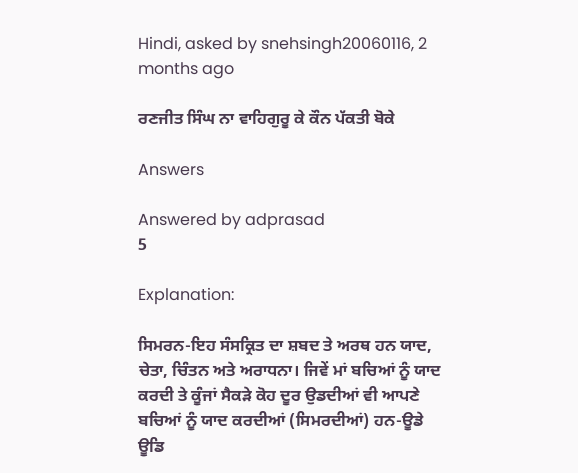Hindi, asked by snehsingh20060116, 2 months ago

ਰਣਜੀਤ ਸਿੰਘ ਨਾ ਵਾਹਿਗੁਰੂ ਕੇ ਕੌਨ ਪੱਕਤੀ ਬੋਕੇ

Answers

Answered by adprasad
5

Explanation:

ਸਿਮਰਨ-ਇਹ ਸੰਸਕ੍ਰਿਤ ਦਾ ਸ਼ਬਦ ਤੇ ਅਰਥ ਹਨ ਯਾਦ, ਚੇਤਾ, ਚਿੰਤਨ ਅਤੇ ਅਰਾਧਨਾ। ਜਿਵੇਂ ਮਾਂ ਬਚਿਆਂ ਨੂੰ ਯਾਦ ਕਰਦੀ ਤੇ ਕੂੰਜਾਂ ਸੈਕੜੇ ਕੋਹ ਦੂਰ ਉਡਦੀਆਂ ਵੀ ਆਪਣੇ ਬਚਿਆਂ ਨੂੰ ਯਾਦ ਕਰਦੀਆਂ (ਸਿਮਰਦੀਆਂ) ਹਨ-ਊਡੇ ਊਡਿ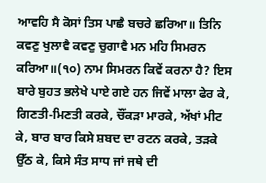ਆਵਹਿ ਸੈ ਕੋਸਾਂ ਤਿਸ ਪਾਛੈ ਬਚਰੇ ਛਰਿਆ॥ ਤਿਨਿ ਕਵਣੁ ਖੁਲਾਵੈ ਕਵਣੁ ਚੁਗਾਵੈ ਮਨ ਮਹਿ ਸਿਮਰਨ ਕਰਿਆ॥(੧੦) ਨਾਮ ਸਿਮਰਨ ਕਿਵੇਂ ਕਰਨਾ ਹੈ? ਇਸ ਬਾਰੇ ਬੁਹਤ ਭਲੇਖੇ ਪਾਏ ਗਏ ਹਨ ਜਿਵੇਂ ਮਾਲਾ ਫੇਰ ਕੇ, ਗਿਣਤੀ-ਮਿਣਤੀ ਕਰਕੇ, ਚੌਂਕੜਾ ਮਾਰਕੇ, ਅੱਖਾਂ ਮੀਟ ਕੇ, ਬਾਰ ਬਾਰ ਕਿਸੇ ਸ਼ਬਦ ਦਾ ਰਟਨ ਕਰਕੇ, ਤੜਕੇ ਉੱਠ ਕੇ, ਕਿਸੇ ਸੰਤ ਸਾਧ ਜਾਂ ਜਥੇ ਦੀ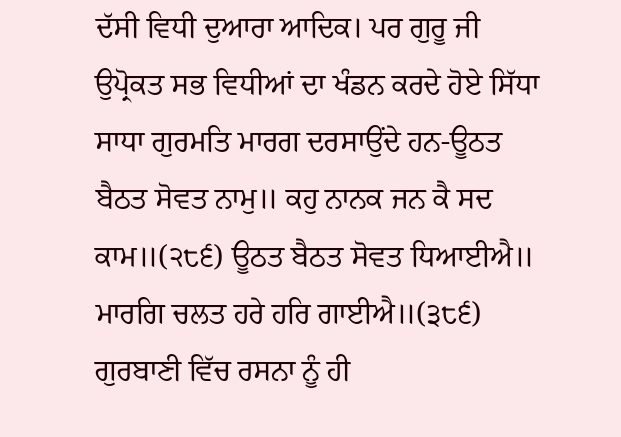ਦੱਸੀ ਵਿਧੀ ਦੁਆਰਾ ਆਦਿਕ। ਪਰ ਗੁਰੂ ਜੀ ਉਪ੍ਰੋਕਤ ਸਭ ਵਿਧੀਆਂ ਦਾ ਖੰਡਨ ਕਰਦੇ ਹੋਏ ਸਿੱਧਾ ਸਾਧਾ ਗੁਰਮਤਿ ਮਾਰਗ ਦਰਸਾਉਂਦੇ ਹਨ-ਊਠਤ ਬੈਠਤ ਸੋਵਤ ਨਾਮੁ॥ ਕਹੁ ਨਾਨਕ ਜਨ ਕੈ ਸਦ ਕਾਮ॥(੨੮੬) ਊਠਤ ਬੈਠਤ ਸੋਵਤ ਧਿਆਈਐ॥ ਮਾਰਗਿ ਚਲਤ ਹਰੇ ਹਰਿ ਗਾਈਐ॥(੩੮੬) ਗੁਰਬਾਣੀ ਵਿੱਚ ਰਸਨਾ ਨੂੰ ਹੀ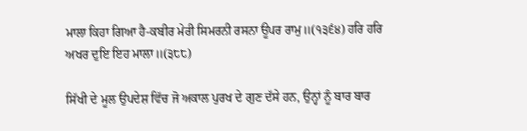ਮਾਲਾ ਕਿਹਾ ਗਿਆ ਹੈ-ਕਬੀਰ ਮੇਰੀ ਸਿਮਰਨੀ ਰਸਨਾ ਊਪਰ ਰਾਮੁ॥(੧੩੬੪) ਹਰਿ ਹਰਿ ਅਖਰ ਦੁਇ ਇਹ ਮਾਲਾ॥(੩੮੮)

ਸਿੱਖੀ ਦੇ ਮੂਲ ਉਪਦੇਸ਼ ਵਿੱਚ ਜੋ ਅਕਾਲ ਪੁਰਖ ਦੇ ਗੁਣ ਦੱਸੇ ਹਨ, ਉਨ੍ਹਾਂ ਨੂੰ ਬਾਰ ਬਾਰ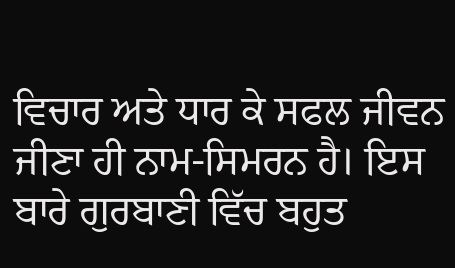ਵਿਚਾਰ ਅਤੇ ਧਾਰ ਕੇ ਸਫਲ ਜੀਵਨ ਜੀਣਾ ਹੀ ਨਾਮ-ਸਿਮਰਨ ਹੈ। ਇਸ ਬਾਰੇ ਗੁਰਬਾਣੀ ਵਿੱਚ ਬਹੁਤ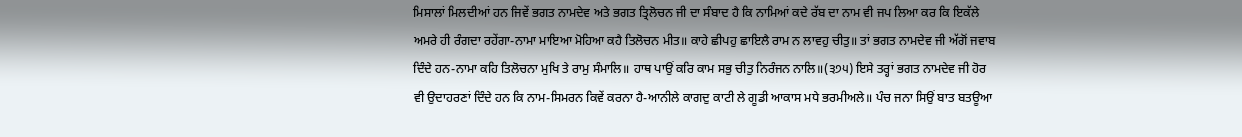ਮਿਸਾਲਾਂ ਮਿਲਦੀਆਂ ਹਨ ਜਿਵੇਂ ਭਗਤ ਨਾਮਦੇਵ ਅਤੇ ਭਗਤ ਤ੍ਰਿਲੋਚਨ ਜੀ ਦਾ ਸੰਬਾਦ ਹੈ ਕਿ ਨਾਮਿਆਂ ਕਦੇ ਰੱਬ ਦਾ ਨਾਮ ਵੀ ਜਪ ਲਿਆ ਕਰ ਕਿ ਇਕੱਲੇ ਅਮਰੇ ਹੀ ਰੰਗਦਾ ਰਹੇਂਗਾ-ਨਾਮਾ ਮਾਇਆ ਮੋਹਿਆ ਕਹੈ ਤਿਲੋਚਨ ਮੀਤ॥ ਕਾਹੇ ਛੀਪਹੁ ਛਾਇਲੈ ਰਾਮ ਨ ਲਾਵਹੁ ਚੀਤੁ॥ ਤਾਂ ਭਗਤ ਨਾਮਦੇਵ ਜੀ ਅੱਗੋਂ ਜਵਾਬ ਦਿੰਦੇ ਹਨ-ਨਾਮਾ ਕਹਿ ਤਿਲੋਚਨਾ ਮੁਖਿ ਤੇ ਰਾਮੁ ਸੰਮਾਲਿ॥ ਹਾਥ ਪਾਉਂ ਕਰਿ ਕਾਮ ਸਭੁ ਚੀਤੁ ਨਿਰੰਜਨ ਨਾਲਿ॥(੩੭੫) ਇਸੇ ਤਰ੍ਹਾਂ ਭਗਤ ਨਾਮਦੇਵ ਜੀ ਹੋਰ ਵੀ ਉਦਾਹਰਣਾਂ ਦਿੰਦੇ ਹਨ ਕਿ ਨਾਮ-ਸਿਮਰਨ ਕਿਵੇਂ ਕਰਨਾ ਹੈ-ਆਨੀਲੇ ਕਾਗਦੁ ਕਾਟੀ ਲੇ ਗੂਡੀ ਆਕਾਸ ਮਧੇ ਭਰਮੀਅਲੇ॥ ਪੰਚ ਜਨਾ ਸਿਉਂ ਬਾਤ ਬਤਊਆ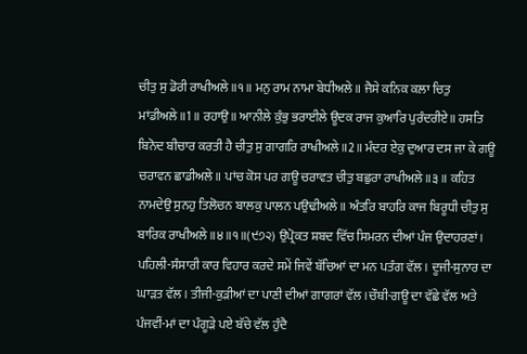ਚੀਤੁ ਸੁ ਡੋਰੀ ਰਾਖੀਅਲੇ॥੧॥ ਮਨੁ ਰਾਮ ਨਾਮਾ ਬੇਧੀਅਲੇ॥ ਜੈਸੇ ਕਨਿਕ ਕਲਾ ਚਿਤੁ ਮਾਂਡੀਅਲੇ॥1॥ ਰਹਾਉ॥ ਆਨੀਲੇ ਕੁੰਭੁ ਭਰਾਈਲੇ ਊਦਕ ਰਾਜ ਕੁਆਰਿ ਪੁਰੰਦਰੀਏ॥ ਹਸਤਿ ਬਿਨੋਦ ਬੀਚਾਰ ਕਰਤੀ ਹੈ ਚੀਤੁ ਸੁ ਗਾਗਰਿ ਰਾਖੀਅਲੇ॥2॥ ਮੰਦਰ ਏਕੁ ਦੁਆਰ ਦਸ ਜਾ ਕੇ ਗਊ ਚਰਾਵਨ ਛਾਡੀਅਲੇ॥ ਪਾਂਚ ਕੋਸ ਪਰ ਗਊ ਚਰਾਵਤ ਚੀਤੁ ਬਛੁਰਾ ਰਾਖੀਅਲੇ॥੩॥ ਕਹਿਤ ਨਾਮਦੇਉ ਸੁਨਹੁ ਤਿਲੋਚਨ ਬਾਲਕੁ ਪਾਲਨ ਪਉਢੀਅਲੇ॥ ਅੰਤਰਿ ਬਾਹਰਿ ਕਾਜ ਬਿਰੂਧੀ ਚੀਤੁ ਸੁ ਬਾਰਿਕ ਰਾਖੀਅਲੇ॥੪॥੧॥(੯੭੨) ਉਪ੍ਰੋਕਤ ਸ਼ਬਦ ਵਿੱਚ ਸਿਮਰਨ ਦੀਆਂ ਪੰਜ ਉਦਾਹਰਣਾਂ। ਪਹਿਲੀ-ਸੰਸਾਰੀ ਕਾਰ ਵਿਹਾਰ ਕਰਦੇ ਸਮੇਂ ਜਿਵੇਂ ਬੱਚਿਆਂ ਦਾ ਮਨ ਪਤੰਗ ਵੱਲ। ਦੂਜੀ-ਸੁਨਾਰ ਦਾ ਘਾੜਤ ਵੱਲ। ਤੀਜੀ-ਕੁੜੀਆਂ ਦਾ ਪਾਣੀ ਦੀਆਂ ਗਾਗਰਾਂ ਵੱਲ।ਚੌਥੀ-ਗਊ ਦਾ ਵੱਛੇ ਵੱਲ ਅਤੇ ਪੰਜਵੀਂ-ਮਾਂ ਦਾ ਪੰਗੂੜੇ ਪਏ ਬੱਚੇ ਵੱਲ ਹੁੰਦੈ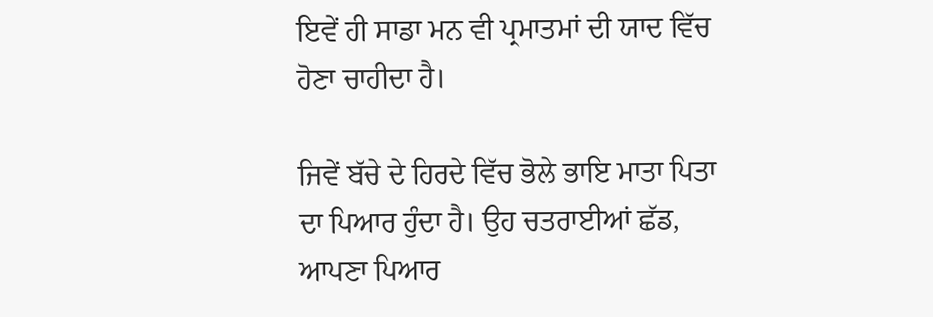ਇਵੇਂ ਹੀ ਸਾਡਾ ਮਨ ਵੀ ਪ੍ਰਮਾਤਮਾਂ ਦੀ ਯਾਦ ਵਿੱਚ ਹੋਣਾ ਚਾਹੀਦਾ ਹੈ।

ਜਿਵੇਂ ਬੱਚੇ ਦੇ ਹਿਰਦੇ ਵਿੱਚ ਭੋਲੇ ਭਾਇ ਮਾਤਾ ਪਿਤਾ ਦਾ ਪਿਆਰ ਹੁੰਦਾ ਹੈ। ਉਹ ਚਤਰਾਈਆਂ ਛੱਡ, ਆਪਣਾ ਪਿਆਰ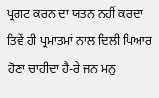ਪ੍ਰਗਟ ਕਰਨ ਦਾ ਯਤਨ ਨਹੀਂ ਕਰਦਾ ਤਿਵੇਂ ਹੀ ਪ੍ਰਮਾਤਮਾਂ ਨਾਲ ਦਿਲੀ ਪਿਆਰ ਹੋਣਾ ਚਾਹੀਦਾ ਹੈ-ਰੇ ਜਨ ਮਨੁ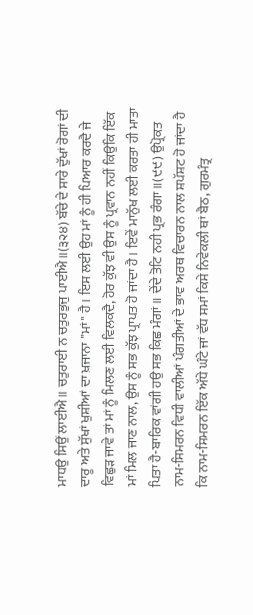ਮਾਧਉ ਸਿਉਂ ਲਾਈਐ॥ ਚਤੁਰਾਈ ਨ ਚਤੁਰਭੁਜੁ ਪਾਈਐ॥(੩੨੪) ਬੱਚੇ ਦੇ ਸਾਰੇ ਦੁੱਖਾਂ ਰੋਗਾਂ ਦੀ ਦਾਰੂ ਅਤੇ ਸੁੱਖਾਂ ਖੁਸ਼ੀਆਂ ਦਾ ਖ਼ਜਾਨਾ "ਮਾਂ" ਹੈ। ਇਸ ਲਈ ਉਹ ਮਾਂ ਨੂੰ ਹੀ ਪਿਆਰ ਕਰਦੈ ਜੇ ਵਿਛੁੜ ਜਾਵੇ ਤਾਂ ਮਾਂ ਨੂੰ ਮਿਲਣ ਲਈ ਵਿਲਕਦੈ, ਹੋਰ ਕੁੱਝ ਵੀ ਉਸ ਨੂੰ ਪ੍ਰਵਾਨ ਨਹੀਂ ਕਿਉਂਕਿ ਇੱਕ ਮਾਂ ਮਿਲ ਜਾਣ ਨਾਲ, ਉਸ ਨੂੰ ਸਭ ਕੁੱਝ ਪ੍ਰਾਪਤ ਹੋ ਜਾਂਦਾ ਹੈ। ਇਵੇਂ ਮਾਨੁੱਖ ਲਈ ਕਰਤਾ ਹੀ ਮਾਤਾ ਪਿਤਾ ਹੈ-ਬਾਰਿਕ ਵਾਂਗੀ ਹਉ ਸਭ ਕਿਛ ਮੰਗਾਂ॥ ਦੇਂਦੇ ਤੋਟਿ ਨਹੀ ਪ੍ਰਭ ਰੰਗਾ॥(੯੯) ਉਪ੍ਰੋਕਤ ਨਾਮ-ਸਿਮਰਨ ਵਿਧੀ ਵਾਲੀਆਂ ਪੰਗਤੀਆਂ ਦੇ ਭਾਵ ਅਰਥ ਵਿਚਾਰਨ ਨਾਲ ਸ਼ਪੱਸ਼ਟ ਹੋ ਜਾਂਦਾ ਹੈ ਕਿ ਨਾਮ-ਸਿਮਰਨ ਇੱਕ ਅੱਧੇ ਘੰਟੇ ਜਾਂ ਵੱਧ ਸਮਾਂ ਕਿਸੇ ਨਿਵੇਕਲੀ ਥਾਂ ਬੈਠ, ਗੁਰਮੰਤ੍ਰ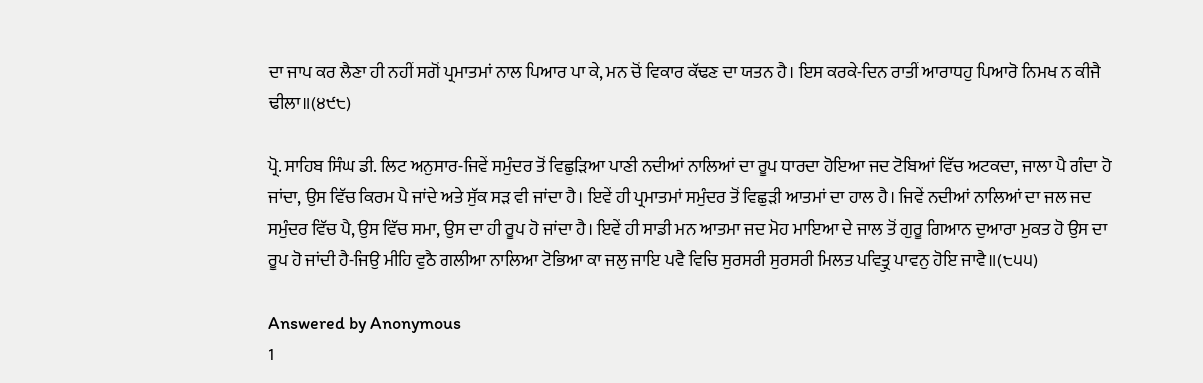ਦਾ ਜਾਪ ਕਰ ਲੈਣਾ ਹੀ ਨਹੀਂ ਸਗੋਂ ਪ੍ਰਮਾਤਮਾਂ ਨਾਲ ਪਿਆਰ ਪਾ ਕੇ, ਮਨ ਚੋਂ ਵਿਕਾਰ ਕੱਢਣ ਦਾ ਯਤਨ ਹੈ। ਇਸ ਕਰਕੇ-ਦਿਨ ਰਾਤੀਂ ਆਰਾਧਹੁ ਪਿਆਰੋ ਨਿਮਖ ਨ ਕੀਜੈ ਢੀਲਾ॥(੪੯੮)

ਪ੍ਰੋ. ਸਾਹਿਬ ਸਿੰਘ ਡੀ. ਲਿਟ ਅਨੁਸਾਰ-ਜਿਵੇਂ ਸਮੁੰਦਰ ਤੋਂ ਵਿਛੁੜਿਆ ਪਾਣੀ ਨਦੀਆਂ ਨਾਲਿਆਂ ਦਾ ਰੂਪ ਧਾਰਦਾ ਹੋਇਆ ਜਦ ਟੋਬਿਆਂ ਵਿੱਚ ਅਟਕਦਾ, ਜਾਲਾ ਪੈ ਗੰਦਾ ਹੋ ਜਾਂਦਾ, ਉਸ ਵਿੱਚ ਕਿਰਮ ਪੈ ਜਾਂਦੇ ਅਤੇ ਸੁੱਕ ਸੜ ਵੀ ਜਾਂਦਾ ਹੈ। ਇਵੇਂ ਹੀ ਪ੍ਰਮਾਤਮਾਂ ਸਮੁੰਦਰ ਤੋਂ ਵਿਛੁੜੀ ਆਤਮਾਂ ਦਾ ਹਾਲ ਹੈ। ਜਿਵੇਂ ਨਦੀਆਂ ਨਾਲਿਆਂ ਦਾ ਜਲ ਜਦ ਸਮੁੰਦਰ ਵਿੱਚ ਪੈ, ਉਸ ਵਿੱਚ ਸਮਾ, ਉਸ ਦਾ ਹੀ ਰੂਪ ਹੋ ਜਾਂਦਾ ਹੈ। ਇਵੇਂ ਹੀ ਸਾਡੀ ਮਨ ਆਤਮਾ ਜਦ ਮੋਹ ਮਾਇਆ ਦੇ ਜਾਲ ਤੋਂ ਗੁਰੂ ਗਿਆਨ ਦੁਆਰਾ ਮੁਕਤ ਹੋ ਉਸ ਦਾ ਰੂਪ ਹੋ ਜਾਂਦੀ ਹੈ-ਜਿਉ ਮੀਹਿ ਵੁਠੈ ਗਲੀਆ ਨਾਲਿਆ ਟੋਭਿਆ ਕਾ ਜਲੁ ਜਾਇ ਪਵੈ ਵਿਚਿ ਸੁਰਸਰੀ ਸੁਰਸਰੀ ਮਿਲਤ ਪਵਿਤ੍ਰੁ ਪਾਵਨੁ ਹੋਇ ਜਾਵੈ॥(੮੫੫)

Answered by Anonymous
1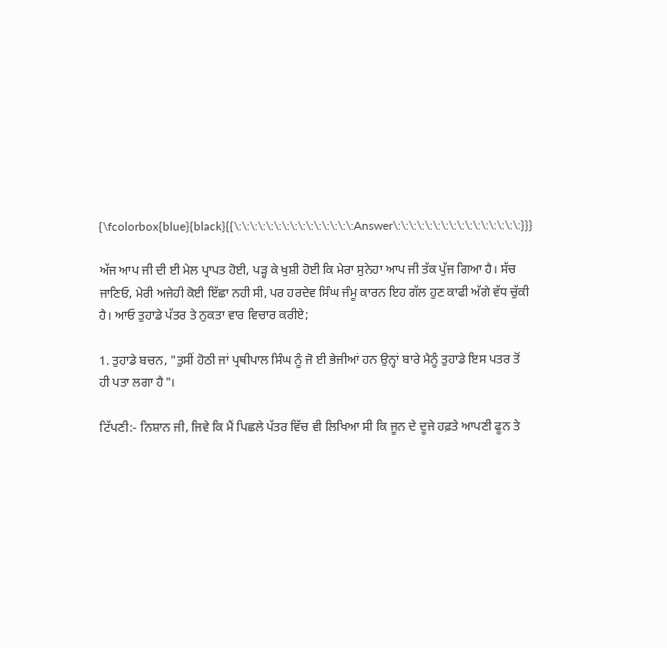{\fcolorbox{blue}{black}{{\:\:\:\:\:\:\:\:\:\:\:\:\:\:\:Answer\:\:\:\:\:\:\:\:\:\:\:\:\:\:\:\:}}}

ਅੱਜ ਆਪ ਜੀ ਦੀ ਈ ਮੇਲ ਪ੍ਰਾਪਤ ਹੋਈ, ਪੜ੍ਹ ਕੇ ਖੁਸ਼ੀ ਹੋਈ ਕਿ ਮੇਰਾ ਸੁਨੇਹਾ ਆਪ ਜੀ ਤੱਕ ਪੁੱਜ ਗਿਆ ਹੈ। ਸੱਚ ਜਾਣਿਓ, ਮੇਰੀ ਅਜੇਹੀ ਕੋਈ ਇੱਛਾ ਨਹੀ ਸੀ, ਪਰ ਹਰਦੇਵ ਸਿੰਘ ਜੰਮੂ ਕਾਰਨ ਇਹ ਗੱਲ ਹੁਣ ਕਾਫੀ ਅੱਗੇ ਵੱਧ ਚੁੱਕੀ ਹੈ। ਆਓ ਤੁਹਾਡੇ ਪੱਤਰ ਤੇ ਨੁਕਤਾ ਵਾਰ ਵਿਚਾਰ ਕਰੀਏ;

1. ਤੁਹਾਡੇ ਬਚਨ, "ਤੁਸੀਂ ਹੋਠੀ ਜਾਂ ਪ੍ਰਥੀਪਾਲ ਸਿੰਘ ਨੂੰ ਜੋ ਈ ਭੇਜੀਆਂ ਹਨ ਉਨ੍ਹਾਂ ਬਾਰੇ ਮੈਨੂੰ ਤੁਹਾਡੇ ਇਸ ਪਤਰ ਤੋਂ ਹੀ ਪਤਾ ਲਗਾ ਹੈ"।

ਟਿੱਪਣੀ:- ਨਿਸ਼ਾਨ ਜੀ, ਜਿਵੇ ਕਿ ਮੈਂ ਪਿਛਲੇ ਪੱਤਰ ਵਿੱਚ ਵੀ ਲਿਖਿਆ ਸੀ ਕਿ ਜੂਨ ਦੇ ਦੂਜੇ ਹਫ਼ਤੇ ਆਪਣੀ ਫੂਨ ਤੇ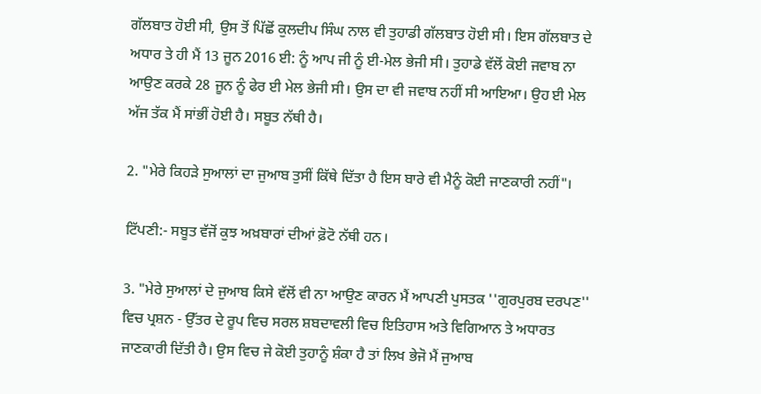ਗੱਲਬਾਤ ਹੋਈ ਸੀ, ਉਸ ਤੋਂ ਪਿੱਛੋਂ ਕੁਲਦੀਪ ਸਿੰਘ ਨਾਲ ਵੀ ਤੁਹਾਡੀ ਗੱਲਬਾਤ ਹੋਈ ਸੀ। ਇਸ ਗੱਲਬਾਤ ਦੇ ਅਧਾਰ ਤੇ ਹੀ ਮੈਂ 13 ਜੂਨ 2016 ਈ: ਨੂੰ ਆਪ ਜੀ ਨੂੰ ਈ-ਮੇਲ ਭੇਜੀ ਸੀ। ਤੁਹਾਡੇ ਵੱਲੋਂ ਕੋਈ ਜਵਾਬ ਨਾ ਆਉਣ ਕਰਕੇ 28 ਜੂਨ ਨੂੰ ਫੇਰ ਈ ਮੇਲ ਭੇਜੀ ਸੀ। ਉਸ ਦਾ ਵੀ ਜਵਾਬ ਨਹੀਂ ਸੀ ਆਇਆ। ਉਹ ਈ ਮੇਲ ਅੱਜ ਤੱਕ ਮੈਂ ਸਾਂਭੀਂ ਹੋਈ ਹੈ। ਸਬੂਤ ਨੱਥੀ ਹੈ।

2. "ਮੇਰੇ ਕਿਹੜੇ ਸੁਆਲਾਂ ਦਾ ਜੁਆਬ ਤੁਸੀਂ ਕਿੱਥੇ ਦਿੱਤਾ ਹੈ ਇਸ ਬਾਰੇ ਵੀ ਮੈਨੂੰ ਕੋਈ ਜਾਣਕਾਰੀ ਨਹੀਂ"।

ਟਿੱਪਣੀ:- ਸਬੂਤ ਵੱਜੋਂ ਕੁਝ ਅਖ਼ਬਾਰਾਂ ਦੀਆਂ ਫ਼ੋਟੋ ਨੱਥੀ ਹਨ।

3. "ਮੇਰੇ ਸੁਆਲਾਂ ਦੇ ਜੁਆਬ ਕਿਸੇ ਵੱਲੋਂ ਵੀ ਨਾ ਆਉਣ ਕਾਰਨ ਮੈਂ ਆਪਣੀ ਪੁਸਤਕ ''ਗੁਰਪੁਰਬ ਦਰਪਣ'' ਵਿਚ ਪ੍ਰਸ਼ਨ - ਉੱਤਰ ਦੇ ਰੂਪ ਵਿਚ ਸਰਲ ਸ਼ਬਦਾਵਲੀ ਵਿਚ ਇਤਿਹਾਸ ਅਤੇ ਵਿਗਿਆਨ ਤੇ ਅਧਾਰਤ ਜਾਣਕਾਰੀ ਦਿੱਤੀ ਹੈ। ਉਸ ਵਿਚ ਜੇ ਕੋਈ ਤੁਹਾਨੂੰ ਸ਼ੰਕਾ ਹੈ ਤਾਂ ਲਿਖ ਭੇਜੋ ਮੈਂ ਜੁਆਬ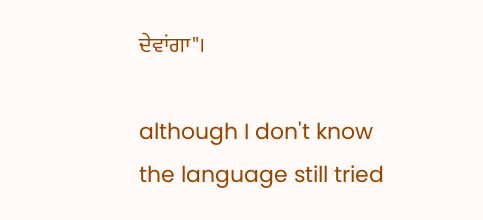ਦੇਵਾਂਗਾ"।

although I don't know the language still tried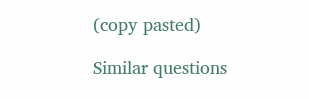(copy pasted)

Similar questions